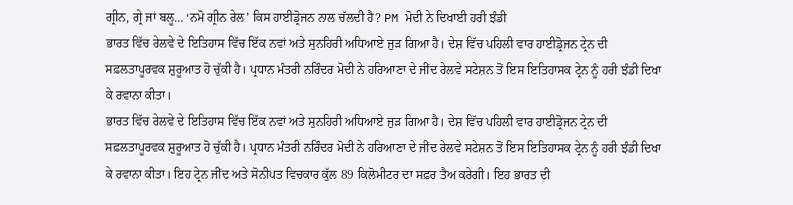ਗ੍ਰੀਨ, ਗ੍ਰੇ ਜਾਂ ਬਲੂ… ‘ਨਮੋ ਗ੍ਰੀਨ ਰੇਲ’ ਕਿਸ ਹਾਈਡ੍ਰੋਜਨ ਨਾਲ ਚੱਲਦੀ ਹੈ? PM ਮੋਦੀ ਨੇ ਦਿਖਾਈ ਹਰੀ ਝੰਡੀ
ਭਾਰਤ ਵਿੱਚ ਰੇਲਵੇ ਦੇ ਇਤਿਹਾਸ ਵਿੱਚ ਇੱਕ ਨਵਾਂ ਅਤੇ ਸੁਨਹਿਰੀ ਅਧਿਆਏ ਜੁੜ ਗਿਆ ਹੈ। ਦੇਸ਼ ਵਿੱਚ ਪਹਿਲੀ ਵਾਰ ਹਾਈਡ੍ਰੋਜਨ ਟ੍ਰੇਨ ਦੀ ਸਫ਼ਲਤਾਪੂਰਵਕ ਸ਼ੁਰੂਆਤ ਹੋ ਚੁੱਕੀ ਹੈ। ਪ੍ਰਧਾਨ ਮੰਤਰੀ ਨਰਿੰਦਰ ਮੋਦੀ ਨੇ ਹਰਿਆਣਾ ਦੇ ਜੀਂਦ ਰੇਲਵੇ ਸਟੇਸ਼ਨ ਤੋਂ ਇਸ ਇਤਿਹਾਸਕ ਟ੍ਰੇਨ ਨੂੰ ਹਰੀ ਝੰਡੀ ਦਿਖਾ ਕੇ ਰਵਾਨਾ ਕੀਤਾ।
ਭਾਰਤ ਵਿੱਚ ਰੇਲਵੇ ਦੇ ਇਤਿਹਾਸ ਵਿੱਚ ਇੱਕ ਨਵਾਂ ਅਤੇ ਸੁਨਹਿਰੀ ਅਧਿਆਏ ਜੁੜ ਗਿਆ ਹੈ। ਦੇਸ਼ ਵਿੱਚ ਪਹਿਲੀ ਵਾਰ ਹਾਈਡ੍ਰੋਜਨ ਟ੍ਰੇਨ ਦੀ ਸਫ਼ਲਤਾਪੂਰਵਕ ਸ਼ੁਰੂਆਤ ਹੋ ਚੁੱਕੀ ਹੈ। ਪ੍ਰਧਾਨ ਮੰਤਰੀ ਨਰਿੰਦਰ ਮੋਦੀ ਨੇ ਹਰਿਆਣਾ ਦੇ ਜੀਂਦ ਰੇਲਵੇ ਸਟੇਸ਼ਨ ਤੋਂ ਇਸ ਇਤਿਹਾਸਕ ਟ੍ਰੇਨ ਨੂੰ ਹਰੀ ਝੰਡੀ ਦਿਖਾ ਕੇ ਰਵਾਨਾ ਕੀਤਾ। ਇਹ ਟ੍ਰੇਨ ਜੀਂਦ ਅਤੇ ਸੋਨੀਪਤ ਵਿਚਕਾਰ ਕੁੱਲ 89 ਕਿਲੋਮੀਟਰ ਦਾ ਸਫ਼ਰ ਤੈਅ ਕਰੇਗੀ। ਇਹ ਭਾਰਤ ਦੀ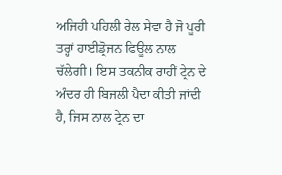ਅਜਿਹੀ ਪਹਿਲੀ ਰੇਲ ਸੇਵਾ ਹੈ ਜੋ ਪੂਰੀ ਤਰ੍ਹਾਂ ਹਾਈਡ੍ਰੋਜਨ ਫਿਊਲ ਨਾਲ ਚੱਲੇਗੀ। ਇਸ ਤਕਨੀਕ ਰਾਹੀਂ ਟ੍ਰੇਨ ਦੇ ਅੰਦਰ ਹੀ ਬਿਜਲੀ ਪੈਦਾ ਕੀਤੀ ਜਾਂਦੀ ਹੈ, ਜਿਸ ਨਾਲ ਟ੍ਰੇਨ ਦਾ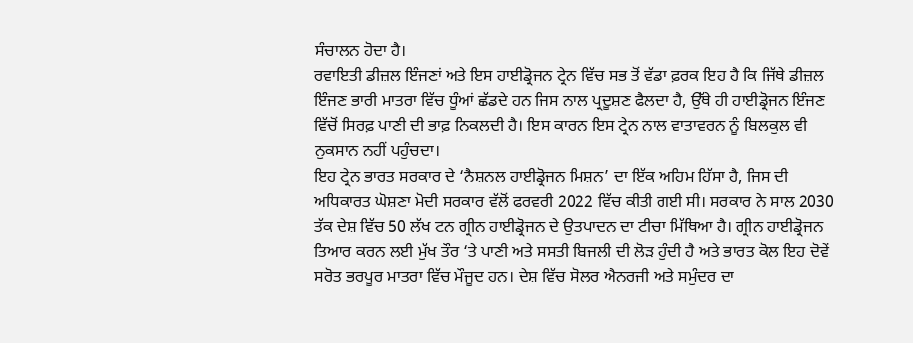ਸੰਚਾਲਨ ਹੋਦਾ ਹੈ।
ਰਵਾਇਤੀ ਡੀਜ਼ਲ ਇੰਜਣਾਂ ਅਤੇ ਇਸ ਹਾਈਡ੍ਰੋਜਨ ਟ੍ਰੇਨ ਵਿੱਚ ਸਭ ਤੋਂ ਵੱਡਾ ਫ਼ਰਕ ਇਹ ਹੈ ਕਿ ਜਿੱਥੇ ਡੀਜ਼ਲ ਇੰਜਣ ਭਾਰੀ ਮਾਤਰਾ ਵਿੱਚ ਧੂੰਆਂ ਛੱਡਦੇ ਹਨ ਜਿਸ ਨਾਲ ਪ੍ਰਦੂਸ਼ਣ ਫੈਲਦਾ ਹੈ, ਉੱਥੇ ਹੀ ਹਾਈਡ੍ਰੋਜਨ ਇੰਜਣ ਵਿੱਚੋਂ ਸਿਰਫ਼ ਪਾਣੀ ਦੀ ਭਾਫ਼ ਨਿਕਲਦੀ ਹੈ। ਇਸ ਕਾਰਨ ਇਸ ਟ੍ਰੇਨ ਨਾਲ ਵਾਤਾਵਰਨ ਨੂੰ ਬਿਲਕੁਲ ਵੀ ਨੁਕਸਾਨ ਨਹੀਂ ਪਹੁੰਚਦਾ।
ਇਹ ਟ੍ਰੇਨ ਭਾਰਤ ਸਰਕਾਰ ਦੇ ‘ਨੈਸ਼ਨਲ ਹਾਈਡ੍ਰੋਜਨ ਮਿਸ਼ਨ’ ਦਾ ਇੱਕ ਅਹਿਮ ਹਿੱਸਾ ਹੈ, ਜਿਸ ਦੀ ਅਧਿਕਾਰਤ ਘੋਸ਼ਣਾ ਮੋਦੀ ਸਰਕਾਰ ਵੱਲੋਂ ਫਰਵਰੀ 2022 ਵਿੱਚ ਕੀਤੀ ਗਈ ਸੀ। ਸਰਕਾਰ ਨੇ ਸਾਲ 2030 ਤੱਕ ਦੇਸ਼ ਵਿੱਚ 50 ਲੱਖ ਟਨ ਗ੍ਰੀਨ ਹਾਈਡ੍ਰੋਜਨ ਦੇ ਉਤਪਾਦਨ ਦਾ ਟੀਚਾ ਮਿੱਥਿਆ ਹੈ। ਗ੍ਰੀਨ ਹਾਈਡ੍ਰੋਜਨ ਤਿਆਰ ਕਰਨ ਲਈ ਮੁੱਖ ਤੌਰ ‘ਤੇ ਪਾਣੀ ਅਤੇ ਸਸਤੀ ਬਿਜਲੀ ਦੀ ਲੋੜ ਹੁੰਦੀ ਹੈ ਅਤੇ ਭਾਰਤ ਕੋਲ ਇਹ ਦੋਵੇਂ ਸਰੋਤ ਭਰਪੂਰ ਮਾਤਰਾ ਵਿੱਚ ਮੌਜੂਦ ਹਨ। ਦੇਸ਼ ਵਿੱਚ ਸੋਲਰ ਐਨਰਜੀ ਅਤੇ ਸਮੁੰਦਰ ਦਾ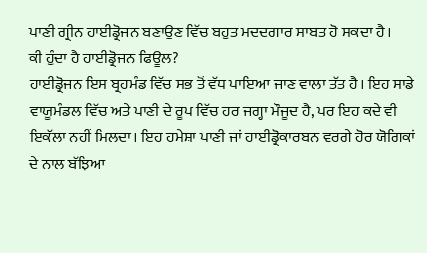ਪਾਣੀ ਗ੍ਰੀਨ ਹਾਈਡ੍ਰੋਜਨ ਬਣਾਉਣ ਵਿੱਚ ਬਹੁਤ ਮਦਦਗਾਰ ਸਾਬਤ ਹੋ ਸਕਦਾ ਹੈ।
ਕੀ ਹੁੰਦਾ ਹੈ ਹਾਈਡ੍ਰੋਜਨ ਫਿਊਲ?
ਹਾਈਡ੍ਰੋਜਨ ਇਸ ਬ੍ਰਹਮੰਡ ਵਿੱਚ ਸਭ ਤੋਂ ਵੱਧ ਪਾਇਆ ਜਾਣ ਵਾਲਾ ਤੱਤ ਹੈ। ਇਹ ਸਾਡੇ ਵਾਯੂਮੰਡਲ ਵਿੱਚ ਅਤੇ ਪਾਣੀ ਦੇ ਰੂਪ ਵਿੱਚ ਹਰ ਜਗ੍ਹਾ ਮੌਜੂਦ ਹੈ, ਪਰ ਇਹ ਕਦੇ ਵੀ ਇਕੱਲਾ ਨਹੀਂ ਮਿਲਦਾ। ਇਹ ਹਮੇਸ਼ਾ ਪਾਣੀ ਜਾਂ ਹਾਈਡ੍ਰੋਕਾਰਬਨ ਵਰਗੇ ਹੋਰ ਯੋਗਿਕਾਂ ਦੇ ਨਾਲ ਬੱਝਿਆ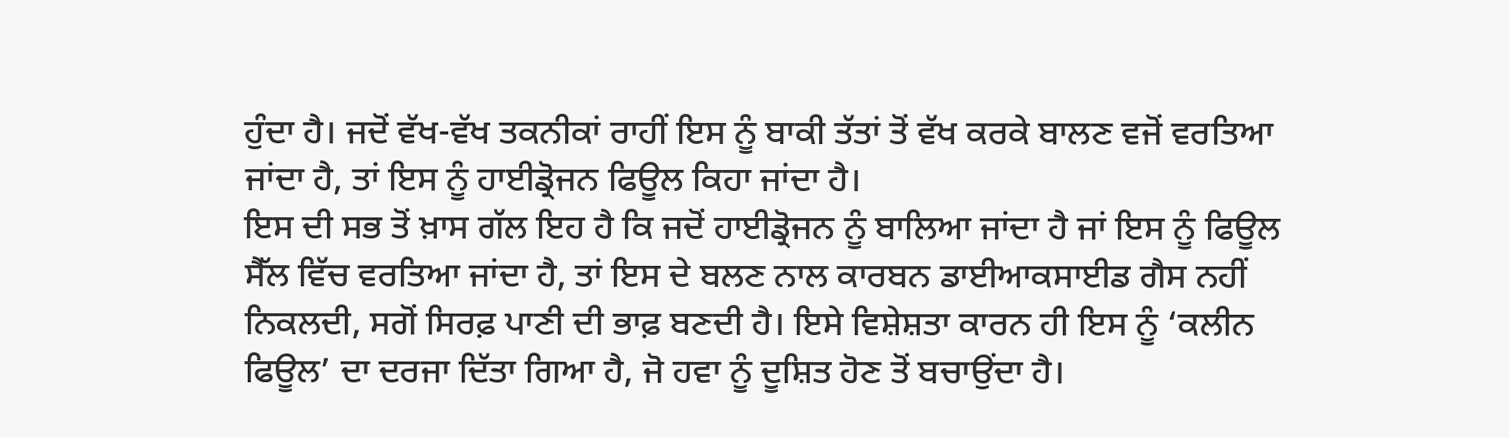ਹੁੰਦਾ ਹੈ। ਜਦੋਂ ਵੱਖ-ਵੱਖ ਤਕਨੀਕਾਂ ਰਾਹੀਂ ਇਸ ਨੂੰ ਬਾਕੀ ਤੱਤਾਂ ਤੋਂ ਵੱਖ ਕਰਕੇ ਬਾਲਣ ਵਜੋਂ ਵਰਤਿਆ ਜਾਂਦਾ ਹੈ, ਤਾਂ ਇਸ ਨੂੰ ਹਾਈਡ੍ਰੋਜਨ ਫਿਊਲ ਕਿਹਾ ਜਾਂਦਾ ਹੈ।
ਇਸ ਦੀ ਸਭ ਤੋਂ ਖ਼ਾਸ ਗੱਲ ਇਹ ਹੈ ਕਿ ਜਦੋਂ ਹਾਈਡ੍ਰੋਜਨ ਨੂੰ ਬਾਲਿਆ ਜਾਂਦਾ ਹੈ ਜਾਂ ਇਸ ਨੂੰ ਫਿਊਲ ਸੈੱਲ ਵਿੱਚ ਵਰਤਿਆ ਜਾਂਦਾ ਹੈ, ਤਾਂ ਇਸ ਦੇ ਬਲਣ ਨਾਲ ਕਾਰਬਨ ਡਾਈਆਕਸਾਈਡ ਗੈਸ ਨਹੀਂ ਨਿਕਲਦੀ, ਸਗੋਂ ਸਿਰਫ਼ ਪਾਣੀ ਦੀ ਭਾਫ਼ ਬਣਦੀ ਹੈ। ਇਸੇ ਵਿਸ਼ੇਸ਼ਤਾ ਕਾਰਨ ਹੀ ਇਸ ਨੂੰ ‘ਕਲੀਨ ਫਿਊਲ’ ਦਾ ਦਰਜਾ ਦਿੱਤਾ ਗਿਆ ਹੈ, ਜੋ ਹਵਾ ਨੂੰ ਦੂਸ਼ਿਤ ਹੋਣ ਤੋਂ ਬਚਾਉਂਦਾ ਹੈ।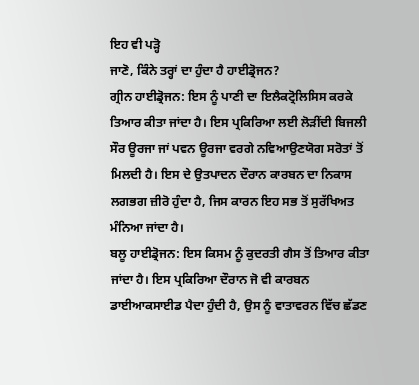ਇਹ ਵੀ ਪੜ੍ਹੋ
ਜਾਣੋ, ਕਿੰਨੇ ਤਰ੍ਹਾਂ ਦਾ ਹੁੰਦਾ ਹੈ ਹਾਈਡ੍ਰੋਜਨ?
ਗ੍ਰੀਨ ਹਾਈਡ੍ਰੋਜਨ: ਇਸ ਨੂੰ ਪਾਣੀ ਦਾ ਇਲੈਕਟ੍ਰੋਲਿਸਿਸ ਕਰਕੇ ਤਿਆਰ ਕੀਤਾ ਜਾਂਦਾ ਹੈ। ਇਸ ਪ੍ਰਕਿਰਿਆ ਲਈ ਲੋੜੀਂਦੀ ਬਿਜਲੀ ਸੌਰ ਊਰਜਾ ਜਾਂ ਪਵਨ ਊਰਜਾ ਵਰਗੇ ਨਵਿਆਉਣਯੋਗ ਸਰੋਤਾਂ ਤੋਂ ਮਿਲਦੀ ਹੈ। ਇਸ ਦੇ ਉਤਪਾਦਨ ਦੌਰਾਨ ਕਾਰਬਨ ਦਾ ਨਿਕਾਸ ਲਗਭਗ ਜ਼ੀਰੋ ਹੁੰਦਾ ਹੈ, ਜਿਸ ਕਾਰਨ ਇਹ ਸਭ ਤੋਂ ਸੁਰੱਖਿਅਤ ਮੰਨਿਆ ਜਾਂਦਾ ਹੈ।
ਬਲੂ ਹਾਈਡ੍ਰੋਜਨ: ਇਸ ਕਿਸਮ ਨੂੰ ਕੁਦਰਤੀ ਗੈਸ ਤੋਂ ਤਿਆਰ ਕੀਤਾ ਜਾਂਦਾ ਹੈ। ਇਸ ਪ੍ਰਕਿਰਿਆ ਦੌਰਾਨ ਜੋ ਵੀ ਕਾਰਬਨ ਡਾਈਆਕਸਾਈਡ ਪੈਦਾ ਹੁੰਦੀ ਹੈ, ਉਸ ਨੂੰ ਵਾਤਾਵਰਨ ਵਿੱਚ ਛੱਡਣ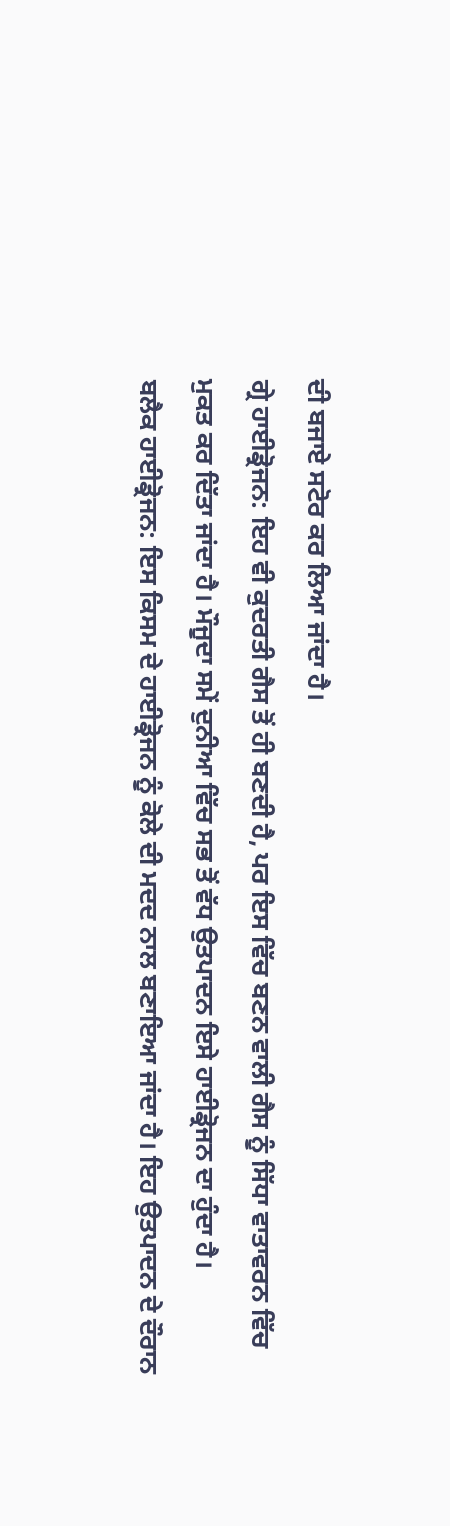ਦੀ ਬਜਾਏ ਸਟੋਰ ਕਰ ਲਿਆ ਜਾਂਦਾ ਹੈ।
ਗ੍ਰੇ ਹਾਈਡ੍ਰੋਜਨ: ਇਹ ਵੀ ਕੁਦਰਤੀ ਗੈਸ ਤੋਂ ਹੀ ਬਣਦੀ ਹੈ, ਪਰ ਇਸ ਵਿੱਚ ਬਣਨ ਵਾਲੀ ਗੈਸ ਨੂੰ ਸਿੱਧਾ ਵਾਤਾਵਰਨ ਵਿੱਚ ਮੁਕਤ ਕਰ ਦਿੱਤਾ ਜਾਂਦਾ ਹੈ। ਮੌਜੂਦਾ ਸਮੇਂ ਦੁਨੀਆ ਵਿੱਚ ਸਭ ਤੋਂ ਵੱਧ ਉਤਪਾਦਨ ਇਸੇ ਹਾਈਡ੍ਰੋਜਨ ਦਾ ਹੁੰਦਾ ਹੈ।
ਬਲੈਕ ਹਾਈਡ੍ਰੋਜਨ: ਇਸ ਕਿਸਮ ਦੇ ਹਾਈਡ੍ਰੋਜਨ ਨੂੰ ਕੋਲੇ ਦੀ ਮਦਦ ਨਾਲ ਬਣਾਇਆ ਜਾਂਦਾ ਹੈ। ਇਹ ਉਤਪਾਦਨ ਦੇ ਦੌਰਾਨ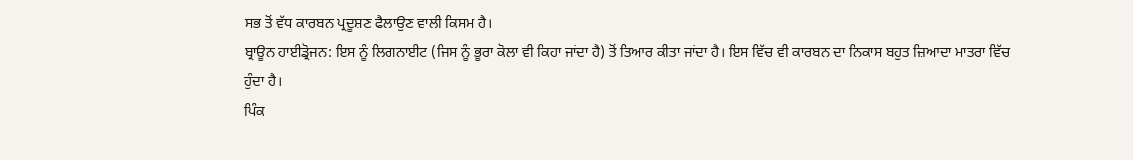ਸਭ ਤੋਂ ਵੱਧ ਕਾਰਬਨ ਪ੍ਰਦੂਸ਼ਣ ਫੈਲਾਉਣ ਵਾਲੀ ਕਿਸਮ ਹੈ।
ਬ੍ਰਾਊਨ ਹਾਈਡ੍ਰੋਜਨ: ਇਸ ਨੂੰ ਲਿਗਨਾਈਟ (ਜਿਸ ਨੂੰ ਭੂਰਾ ਕੋਲਾ ਵੀ ਕਿਹਾ ਜਾਂਦਾ ਹੈ) ਤੋਂ ਤਿਆਰ ਕੀਤਾ ਜਾਂਦਾ ਹੈ। ਇਸ ਵਿੱਚ ਵੀ ਕਾਰਬਨ ਦਾ ਨਿਕਾਸ ਬਹੁਤ ਜ਼ਿਆਦਾ ਮਾਤਰਾ ਵਿੱਚ ਹੁੰਦਾ ਹੈ।
ਪਿੰਕ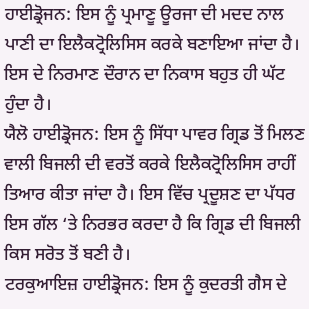ਹਾਈਡ੍ਰੋਜਨ: ਇਸ ਨੂੰ ਪ੍ਰਮਾਣੂ ਊਰਜਾ ਦੀ ਮਦਦ ਨਾਲ ਪਾਣੀ ਦਾ ਇਲੈਕਟ੍ਰੋਲਿਸਿਸ ਕਰਕੇ ਬਣਾਇਆ ਜਾਂਦਾ ਹੈ। ਇਸ ਦੇ ਨਿਰਮਾਣ ਦੌਰਾਨ ਦਾ ਨਿਕਾਸ ਬਹੁਤ ਹੀ ਘੱਟ ਹੁੰਦਾ ਹੈ।
ਯੈਲੋ ਹਾਈਡ੍ਰੋਜਨ: ਇਸ ਨੂੰ ਸਿੱਧਾ ਪਾਵਰ ਗ੍ਰਿਡ ਤੋਂ ਮਿਲਣ ਵਾਲੀ ਬਿਜਲੀ ਦੀ ਵਰਤੋਂ ਕਰਕੇ ਇਲੈਕਟ੍ਰੋਲਿਸਿਸ ਰਾਹੀਂ ਤਿਆਰ ਕੀਤਾ ਜਾਂਦਾ ਹੈ। ਇਸ ਵਿੱਚ ਪ੍ਰਦੂਸ਼ਣ ਦਾ ਪੱਧਰ ਇਸ ਗੱਲ ‘ਤੇ ਨਿਰਭਰ ਕਰਦਾ ਹੈ ਕਿ ਗ੍ਰਿਡ ਦੀ ਬਿਜਲੀ ਕਿਸ ਸਰੋਤ ਤੋਂ ਬਣੀ ਹੈ।
ਟਰਕੁਆਇਜ਼ ਹਾਈਡ੍ਰੋਜਨ: ਇਸ ਨੂੰ ਕੁਦਰਤੀ ਗੈਸ ਦੇ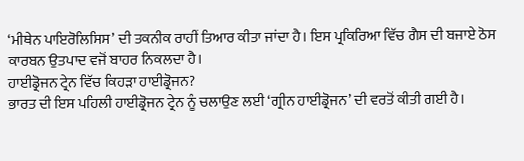‘ਮੀਥੇਨ ਪਾਇਰੋਲਿਸਿਸ’ ਦੀ ਤਕਨੀਕ ਰਾਹੀਂ ਤਿਆਰ ਕੀਤਾ ਜਾਂਦਾ ਹੈ। ਇਸ ਪ੍ਰਕਿਰਿਆ ਵਿੱਚ ਗੈਸ ਦੀ ਬਜਾਏ ਠੋਸ ਕਾਰਬਨ ਉਤਪਾਦ ਵਜੋਂ ਬਾਹਰ ਨਿਕਲਦਾ ਹੈ।
ਹਾਈਡ੍ਰੋਜਨ ਟ੍ਰੇਨ ਵਿੱਚ ਕਿਹੜਾ ਹਾਈਡ੍ਰੋਜਨ?
ਭਾਰਤ ਦੀ ਇਸ ਪਹਿਲੀ ਹਾਈਡ੍ਰੋਜਨ ਟ੍ਰੇਨ ਨੂੰ ਚਲਾਉਣ ਲਈ ‘ਗ੍ਰੀਨ ਹਾਈਡ੍ਰੋਜਨ’ ਦੀ ਵਰਤੋਂ ਕੀਤੀ ਗਈ ਹੈ।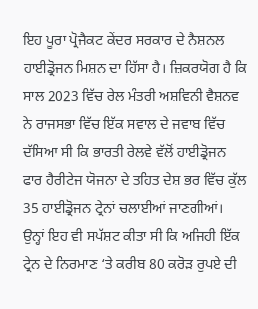ਇਹ ਪੂਰਾ ਪ੍ਰੋਜੈਕਟ ਕੇਂਦਰ ਸਰਕਾਰ ਦੇ ਨੈਸ਼ਨਲ ਹਾਈਡ੍ਰੋਜਨ ਮਿਸ਼ਨ ਦਾ ਹਿੱਸਾ ਹੈ। ਜ਼ਿਕਰਯੋਗ ਹੈ ਕਿ ਸਾਲ 2023 ਵਿੱਚ ਰੇਲ ਮੰਤਰੀ ਅਸ਼ਵਿਨੀ ਵੈਸ਼ਨਵ ਨੇ ਰਾਜਸਭਾ ਵਿੱਚ ਇੱਕ ਸਵਾਲ ਦੇ ਜਵਾਬ ਵਿੱਚ ਦੱਸਿਆ ਸੀ ਕਿ ਭਾਰਤੀ ਰੇਲਵੇ ਵੱਲੋਂ ਹਾਈਡ੍ਰੋਜਨ ਫਾਰ ਹੈਰੀਟੇਜ ਯੋਜਨਾ ਦੇ ਤਹਿਤ ਦੇਸ਼ ਭਰ ਵਿੱਚ ਕੁੱਲ 35 ਹਾਈਡ੍ਰੋਜਨ ਟ੍ਰੇਨਾਂ ਚਲਾਈਆਂ ਜਾਣਗੀਆਂ। ਉਨ੍ਹਾਂ ਇਹ ਵੀ ਸਪੱਸ਼ਟ ਕੀਤਾ ਸੀ ਕਿ ਅਜਿਹੀ ਇੱਕ ਟ੍ਰੇਨ ਦੇ ਨਿਰਮਾਣ ‘ਤੇ ਕਰੀਬ 80 ਕਰੋੜ ਰੁਪਏ ਦੀ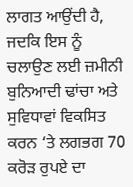ਲਾਗਤ ਆਉਂਦੀ ਹੈ, ਜਦਕਿ ਇਸ ਨੂੰ ਚਲਾਉਣ ਲਈ ਜ਼ਮੀਨੀ ਬੁਨਿਆਦੀ ਢਾਂਚਾ ਅਤੇ ਸੁਵਿਧਾਵਾਂ ਵਿਕਸਿਤ ਕਰਨ ‘ਤੇ ਲਗਭਗ 70 ਕਰੋੜ ਰੁਪਏ ਦਾ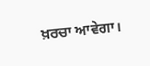ਖ਼ਰਚਾ ਆਵੇਗਾ।